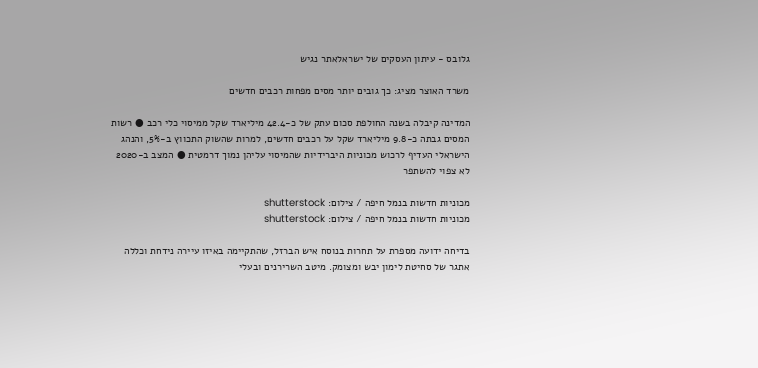גלובס - עיתון העסקים של ישראלאתר נגיש

משרד האוצר מציג: כך גובים יותר מסים מפחות רכבים חדשים

המדינה קיבלה בשנה החולפת סכום עתק של כ-42.4 מיליארד שקל ממיסוי כלי רכב ● רשות המסים גבתה כ-9.8 מיליארד שקל על רכבים חדשים, למרות שהשוק התכווץ ב-5%, והנהג הישראלי העדיף לרכוש מכוניות היברידיות שהמיסוי עליהן נמוך דרמטית ● המצב ב-2020 לא צפוי להשתפר

מכוניות חדשות בנמל חיפה / צילום: shutterstock
מכוניות חדשות בנמל חיפה / צילום: shutterstock

בדיחה ידועה מספרת על תחרות בנוסח איש הברזל, שהתקיימה באיזו עיירה נידחת וכללה אתגר של סחיטת לימון יבש ומצומק. מיטב השרירנים ובעלי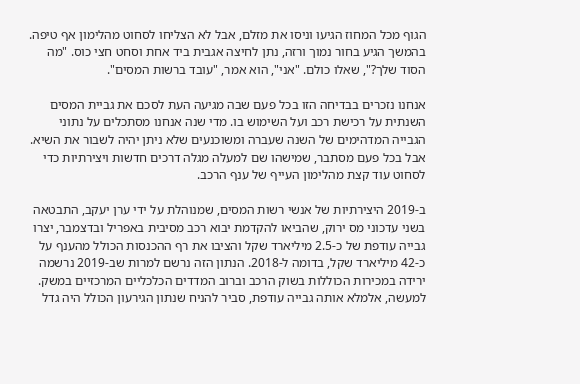הגוף מכל המחוז הגיעו וניסו את מזלם, אבל לא הצליחו לסחוט מהלימון אף טיפה. בהמשך הגיע בחור נמוך ורזה, נתן לחיצה אגבית ביד אחת וסחט חצי כוס. "מה הסוד שלך?", שאלו כולם. "אני", הוא אמר, "עובד ברשות המסים".

אנחנו נזכרים בבדיחה הזו בכל פעם שבה מגיעה העת לסכם את גביית המסים השנתית על רכישת רכב ועל השימוש בו. מדי שנה אנחנו מסתכלים על נתוני הגבייה המדהימים של השנה שעברה ומשוכנעים שלא ניתן יהיה לשבור את השיא. אבל בכל פעם מסתבר, שמישהו שם למעלה מגלה דרכים חדשות ויצירתיות כדי לסחוט עוד קצת מהלימון העייף של ענף הרכב.

ב-2019 היצירתיות של אנשי רשות המסים, שמנוהלת על ידי ערן יעקב, התבטאה בשני עדכוני מס ירוק, שהביאו להקדמת יבוא רכב מסיבית באפריל ובדצמבר, יצרו גבייה עודפת של כ-2.5 מיליארד שקל והציבו את רף ההכנסות הכולל מהענף על כ-42 מיליארד שקל, בדומה ל-2018. הנתון הזה נרשם למרות שב-2019 נרשמה ירידה במכירות הכוללות בשוק הרכב וברוב המדדים הכלכליים המרכזיים במשק. למעשה, אלמלא אותה גבייה עודפת, סביר להניח שנתון הגירעון הכולל היה גדל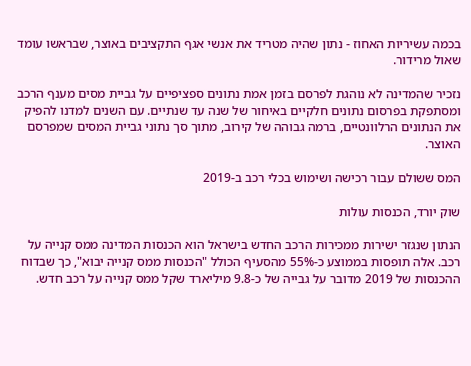בכמה עשיריות האחוז - נתון שהיה מטריד את אנשי אגף התקציבים באוצר, שבראשו עומד שאול מרידור.

נזכיר שהמדינה לא נוהגת לפרסם בזמן אמת נתונים ספציפיים על גביית מסים מענף הרכב ומסתפקת בפרסום נתונים חלקיים באיחור של שנה עד שנתיים. עם השנים למדנו להפיק את הנתונים הרלוונטיים, ברמה גבוהה של קירוב, מתוך סך נתוני גביית המסים שמפרסם האוצר.

המס ששולם עבור רכישה ושימוש בכלי רכב ב-2019

שוק יורד, הכנסות עולות

הנתון שנגזר ישירות ממכירות הרכב החדש בישראל הוא הכנסות המדינה ממס קנייה על רכב. אלה תופסות בממוצע כ-55% מהסעיף הכולל "הכנסות ממס קנייה יבוא", כך שבדוח ההכנסות של 2019 מדובר על גבייה של כ-9.8 מיליארד שקל ממס קנייה על רכב חדש.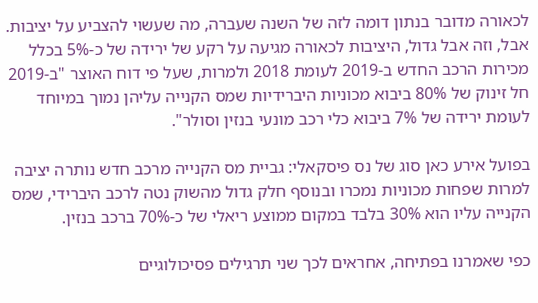לכאורה מדובר בנתון דומה לזה של השנה שעברה, מה שעשוי להצביע על יציבות. אבל, וזה אבל גדול, היציבות לכאורה מגיעה על רקע של ירידה של כ-5% בכלל מכירות הרכב החדש ב-2019 לעומת 2018 ולמרות, שעל פי דוח האוצר "ב-2019 חל זינוק של 80% ביבוא מכוניות היברידיות שמס הקנייה עליהן נמוך במיוחד לעומת ירידה של 7% ביבוא כלי רכב מונעי בנזין וסולר".

בפועל אירע כאן סוג של נס פיסקאלי: גביית מס הקנייה מרכב חדש נותרה יציבה למרות שפחות מכוניות נמכרו ובנוסף חלק גדול מהשוק נטה לרכב היברידי, שמס הקנייה עליו הוא 30% בלבד במקום ממוצע ריאלי של כ-70% ברכב בנזין.

כפי שאמרנו בפתיחה, אחראים לכך שני תרגילים פסיכולוגיים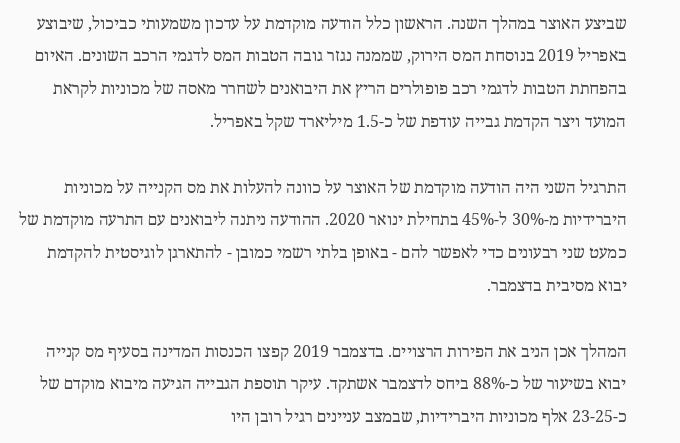שביצע האוצר במהלך השנה. הראשון כלל הודעה מוקדמת על עדכון משמעותי כביכול, שיבוצע באפריל 2019 בנוסחת המס הירוק, שממנה נגזר גובה הטבות המס לדגמי הרכב השונים. האיום בהפחתת הטבות לדגמי רכב פופולרים הריץ את היבואנים לשחרר מאסה של מכוניות לקראת המועד ויצר הקדמת גבייה עודפת של כ-1.5 מיליארד שקל באפריל.

התרגיל השני היה הודעה מוקדמת של האוצר על כוונה להעלות את מס הקנייה על מכוניות היברידיות מ-30% ל-45% בתחילת ינואר 2020. ההודעה ניתנה ליבואנים עם התרעה מוקדמת של כמעט שני רבעונים כדי לאפשר להם - באופן בלתי רשמי כמובן - להתארגן לוגיסטית להקדמת יבוא מסיבית בדצמבר.

המהלך אכן הניב את הפירות הרצויים. בדצמבר 2019 קפצו הכנסות המדינה בסעיף מס קנייה יבוא בשיעור של כ-88% ביחס לדצמבר אשתקד. עיקר תוספת הגבייה הגיעה מיבוא מוקדם של כ-23-25 אלף מכוניות היברידיות, שבמצב עניינים רגיל רובן היו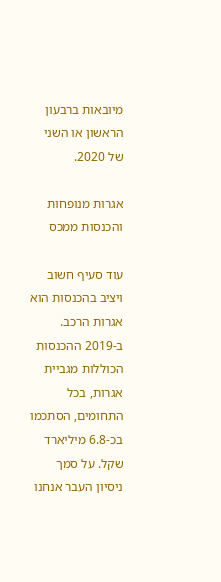מיובאות ברבעון הראשון או השני של 2020.

אגרות מנופחות והכנסות ממכס

עוד סעיף חשוב ויציב בהכנסות הוא אגרות הרכב. ב-2019 ההכנסות הכוללות מגביית אגרות, בכל התחומים, הסתכמו בכ-6.8 מיליארד שקל. על סמך ניסיון העבר אנחנו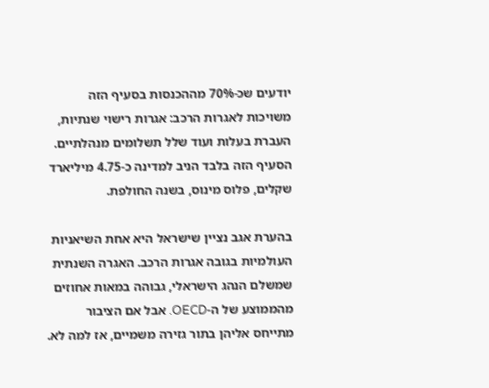יודעים שכ-70% מההכנסות בסעיף הזה משויכות לאגרות הרכב: אגרות רישוי שנתיות, העברת בעלות ועוד שלל תשלומים מנהלתיים. הסעיף הזה בלבד הניב למדינה כ-4.75 מיליארד שקלים, פלוס מינוס, בשנה החולפת.

בהערת אגב נציין שישראל היא אחת השיאניות העולמיות בגובה אגרות הרכב. האגרה השנתית שמשלם הנהג הישראלי, גבוהה במאות אחוזים מהממוצע של ה-OECD. אבל אם הציבור מתייחס אליהן בתור גזירה משמיים, אז למה לא.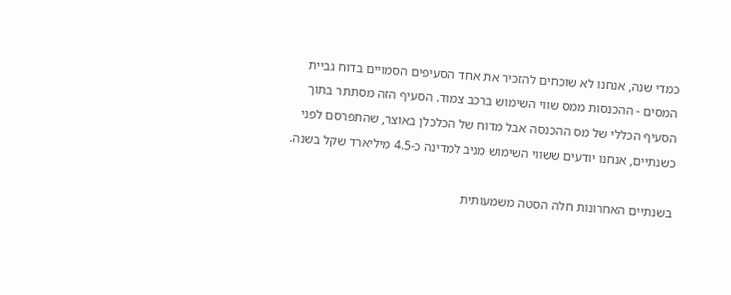כמדי שנה, אנחנו לא שוכחים להזכיר את אחד הסעיפים הסמויים בדוח גביית המסים - ההכנסות ממס שווי השימוש ברכב צמוד. הסעיף הזה מסתתר בתוך הסעיף הכללי של מס ההכנסה אבל מדוח של הכלכלן באוצר, שהתפרסם לפני כשנתיים, אנחנו יודעים ששווי השימוש מניב למדינה כ-4.5 מיליארד שקל בשנה.

בשנתיים האחרונות חלה הסטה משמעותית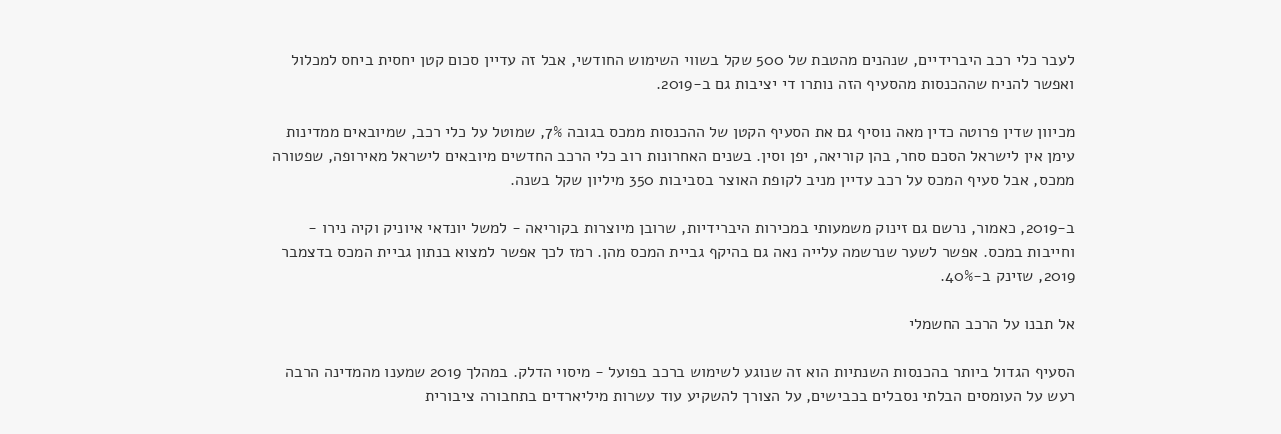לעבר כלי רכב היברידיים, שנהנים מהטבת של 500 שקל בשווי השימוש החודשי, אבל זה עדיין סכום קטן יחסית ביחס למכלול ואפשר להניח שההכנסות מהסעיף הזה נותרו די יציבות גם ב-2019.

מכיוון שדין פרוטה כדין מאה נוסיף גם את הסעיף הקטן של ההכנסות ממכס בגובה 7%, שמוטל על כלי רכב, שמיובאים ממדינות עימן אין לישראל הסכם סחר, בהן קוריאה, יפן וסין. בשנים האחרונות רוב כלי הרכב החדשים מיובאים לישראל מאירופה, שפטורה ממכס, אבל סעיף המכס על רכב עדיין מניב לקופת האוצר בסביבות 350 מיליון שקל בשנה.

ב-2019, כאמור, נרשם גם זינוק משמעותי במכירות היברידיות, שרובן מיוצרות בקוריאה - למשל יונדאי איוניק וקיה נירו - וחייבות במכס. אפשר לשער שנרשמה עלייה נאה גם בהיקף גביית המכס מהן. רמז לכך אפשר למצוא בנתון גביית המכס בדצמבר 2019, שזינק ב-40%.

אל תבנו על הרכב החשמלי

הסעיף הגדול ביותר בהכנסות השנתיות הוא זה שנוגע לשימוש ברכב בפועל - מיסוי הדלק. במהלך 2019 שמענו מהמדינה הרבה רעש על העומסים הבלתי נסבלים בכבישים, על הצורך להשקיע עוד עשרות מיליארדים בתחבורה ציבורית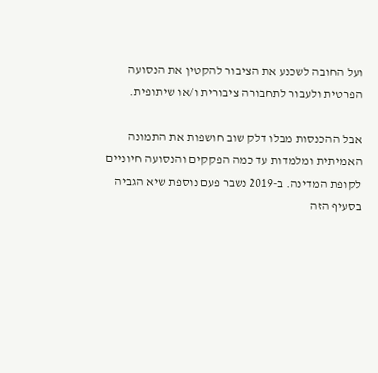ועל החובה לשכנע את הציבור להקטין את הנסועה הפרטית ולעבור לתחבורה ציבורית ו/או שיתופית.

אבל ההכנסות מבלו דלק שוב חושפות את התמונה האמיתית ומלמדות עד כמה הפקקים והנסועה חיוניים לקופת המדינה. ב-2019 נשבר פעם נוספת שיא הגביה בסעיף הזה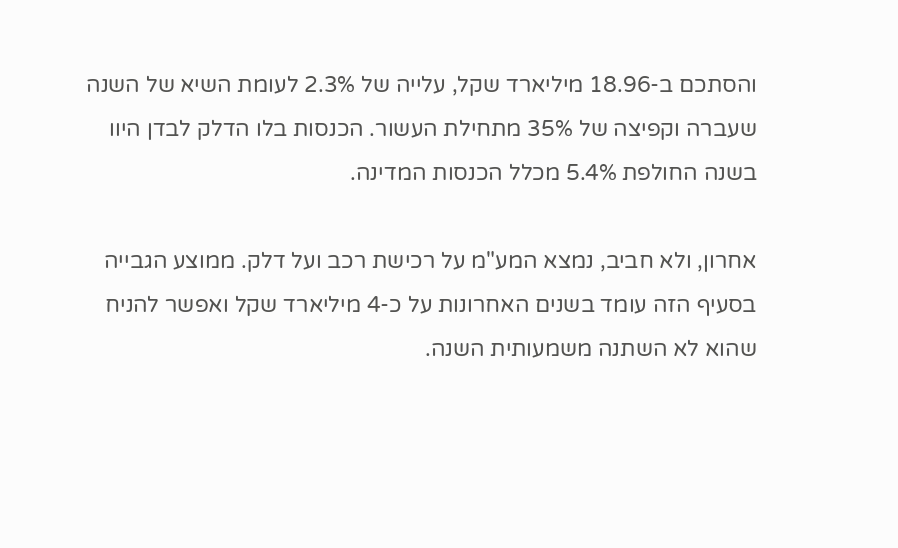והסתכם ב-18.96 מיליארד שקל, עלייה של 2.3% לעומת השיא של השנה שעברה וקפיצה של 35% מתחילת העשור. הכנסות בלו הדלק לבדן היוו בשנה החולפת 5.4% מכלל הכנסות המדינה.

אחרון, ולא חביב, נמצא המע"מ על רכישת רכב ועל דלק. ממוצע הגבייה בסעיף הזה עומד בשנים האחרונות על כ-4 מיליארד שקל ואפשר להניח שהוא לא השתנה משמעותית השנה.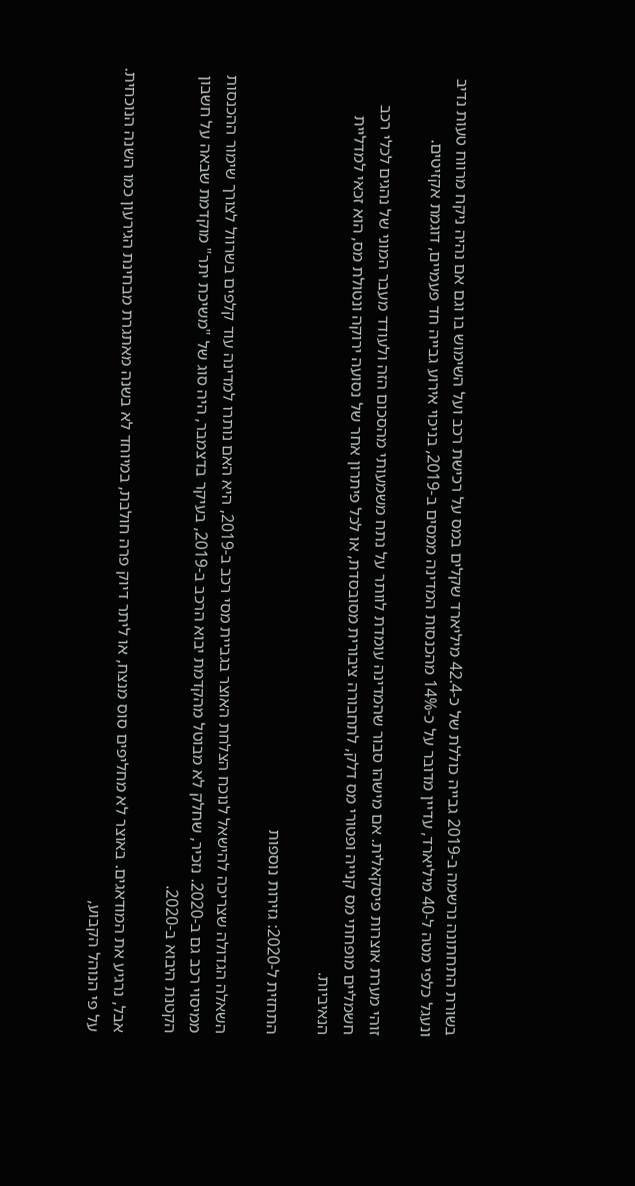בשורת התחתונה נרשמה ב-2019 גבייה כוללת של כ-42.4 מיליארד שקלים במס על רכישת רכב ועל השימוש בו וגם אם נהיה ניקח מרווח טעות נדיב ונעגל כלפי מטה ל-40 מיליארד, עדיין מדובר על כ-14% מהכנסות המדינה ממסים ב-2019, בניכוי אירוע גבייה חד פעמיים, דוגמת אקזיטים.

זוהי מערת אוצרות פיסקאלית. אם מישהו סבור שהמדינה עומדת לוותר על נתח משמעותי מהסכום הזה ולעודד מעבר המוני של נהגים לכלי רכב חשמליים מופחתי מס קנייה ופטורי מס דלק, לתחבורה ציבורית מסובסדת, או לכל פיתרון אחר של נסועה ירוקה ונטולת מס, הוא זכאי למדליית הנאיביות.

התחזית ל-2020: גזירות נוספות

השאלה הגדולה שצריכה להישאל לנוכח הצלחת האוצר בגביית מסי רכב ב-2019, היא האם נותרו למדינה עוד קלפים בשרוול לצורך שימור ההכנסות ממיסוי רכב גם ב-2020. נזכיר, שחלק לא מבוטל מהקדמת יבוא הרכב ב-2019, בעיקר בדצמבר, היה סוג של "משיכת יתר" מוקדמת שבאה על חשבון הקטנת היבוא ב-2020.

אבל, נרגיע את המודאגים. באוצר לא מחליפים סוס מנצח, או ליתר דיוק פרה חולבת, במיוחד לא בשנה מאתגרת מבחינת הגירעון כמו השנה הנוכחית. על פי הנוהל הקבוע,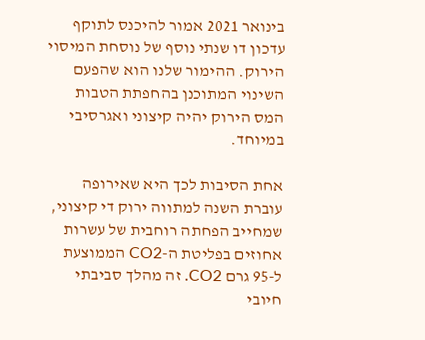בינואר 2021 אמור להיכנס לתוקף עדכון דו שנתי נוסף של נוסחת המיסוי הירוק. ההימור שלנו הוא שהפעם השינוי המתוכנן בהחפתת הטבות המס הירוק יהיה קיצוני ואגרסיבי במיוחד.

אחת הסיבות לכך היא שאירופה עוברת השנה למתווה ירוק די קיצוני, שמחייב הפחתה רוחבית של עשרות אחוזים בפליטת ה-CO2 הממוצעת ל-95 גרם CO2. זה מהלך סביבתי חיובי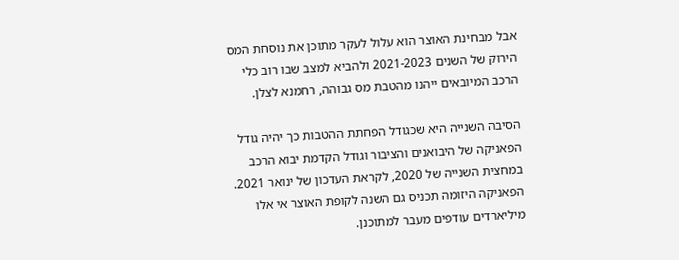אבל מבחינת האוצר הוא עלול לעקר מתוכן את נוסחת המס הירוק של השנים 2021-2023 ולהביא למצב שבו רוב כלי הרכב המיובאים ייהנו מהטבת מס גבוהה, רחמנא לצלן.

הסיבה השנייה היא שכגודל הפחתת ההטבות כך יהיה גודל הפאניקה של היבואנים והציבור וגודל הקדמת יבוא הרכב במחצית השנייה של 2020, לקראת העדכון של ינואר 2021. הפאניקה היזומה תכניס גם השנה לקופת האוצר אי אלו מיליארדים עודפים מעבר למתוכנן.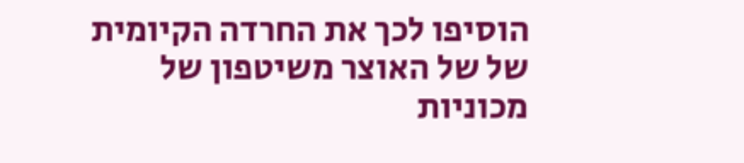הוסיפו לכך את החרדה הקיומית של של האוצר משיטפון של מכוניות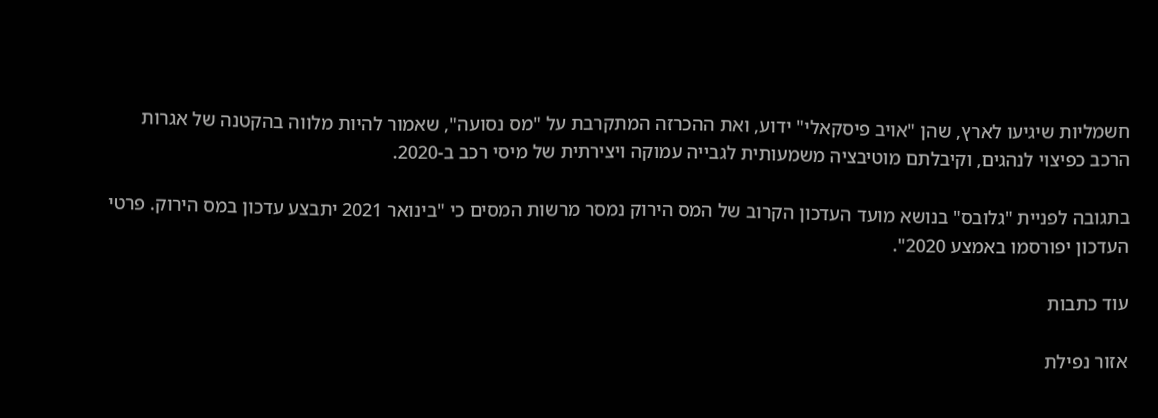חשמליות שיגיעו לארץ, שהן "אויב פיסקאלי" ידוע, ואת ההכרזה המתקרבת על "מס נסועה", שאמור להיות מלווה בהקטנה של אגרות הרכב כפיצוי לנהגים, וקיבלתם מוטיבציה משמעותית לגבייה עמוקה ויצירתית של מיסי רכב ב-2020.

בתגובה לפניית "גלובס" בנושא מועד העדכון הקרוב של המס הירוק נמסר מרשות המסים כי "בינואר 2021 יתבצע עדכון במס הירוק. פרטי העדכון יפורסמו באמצע 2020".

עוד כתבות

אזור נפילת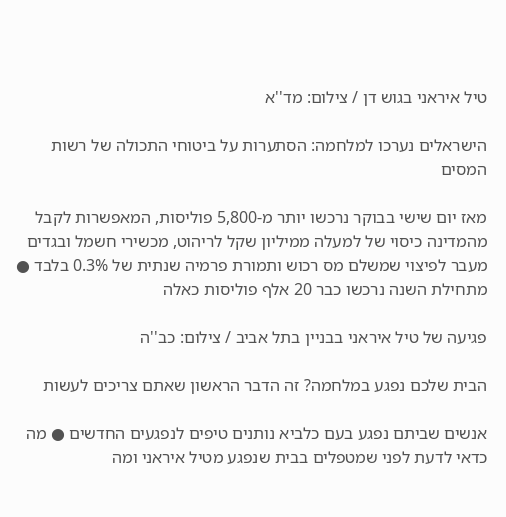טיל איראני בגוש דן / צילום: מד''א

הישראלים נערכו למלחמה: הסתערות על ביטוחי התכולה של רשות המסים

מאז יום שישי בבוקר נרכשו יותר מ-5,800 פוליסות, המאפשרות לקבל מהמדינה כיסוי של למעלה ממיליון שקל לריהוט, מכשירי חשמל ובגדים מעבר לפיצוי שמשלם מס רכוש ותמורת פרמיה שנתית של 0.3% בלבד ● מתחילת השנה נרכשו כבר 20 אלף פוליסות כאלה

פגיעה של טיל איראני בבניין בתל אביב / צילום: כב''ה

הבית שלכם נפגע במלחמה? זה הדבר הראשון שאתם צריכים לעשות

אנשים שביתם נפגע בעם כלביא נותנים טיפים לנפגעים החדשים ● מה כדאי לדעת לפני שמטפלים בבית שנפגע מטיל איראני ומה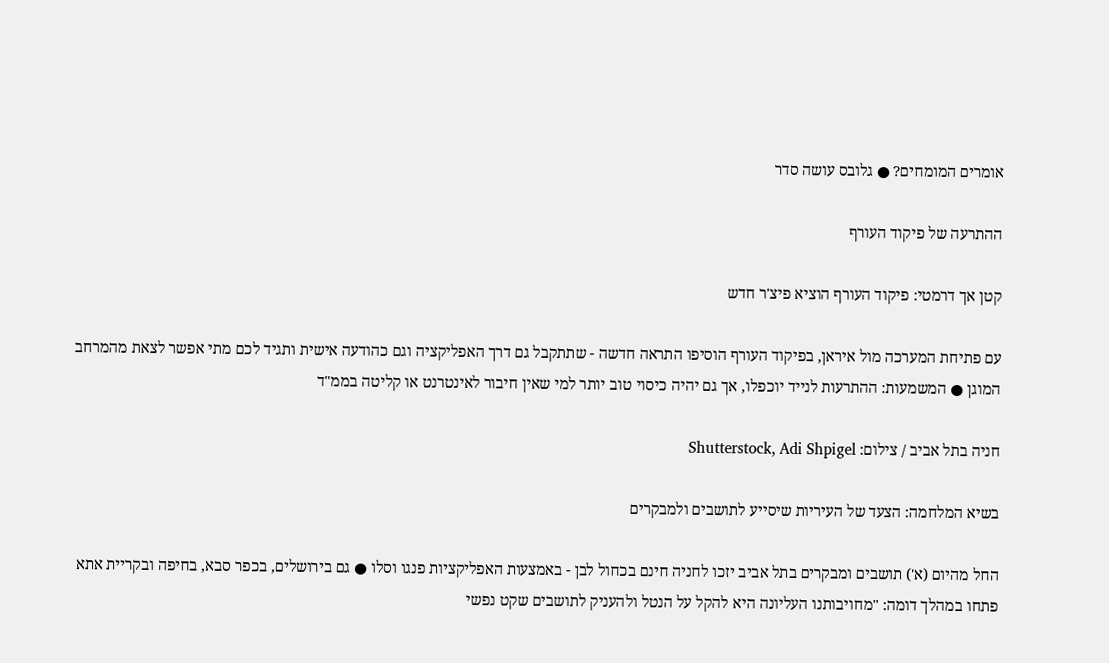אומרים המומחים? ● גלובס עושה סדר

ההתרעה של פיקוד העורף

קטן אך דרמטי: פיקוד העורף הוציא פיצ'ר חדש

עם פתיחת המערכה מול איראן, בפיקוד העורף הוסיפו התראה חדשה - שתתקבל גם דרך האפליקציה וגם כהודעה אישית ותגיד לכם מתי אפשר לצאת מהמרחב המוגן ● המשמעות: ההתרעות לנייד יוכפלו, אך גם יהיה כיסוי טוב יותר למי שאין חיבור לאינטרנט או קליטה בממ"ד

חניה בתל אביב / צילום: Shutterstock, Adi Shpigel

בשיא המלחמה: הצעד של העיריות שיסייע לתושבים ולמבקרים

החל מהיום (א') תושבים ומבקרים בתל אביב יזכו לחניה חינם בכחול לבן - באמצעות האפליקציות פנגו וסלו ● גם בירושלים, בכפר סבא, בחיפה ובקריית אתא פתחו במהלך דומה: "מחויבותנו העליונה היא להקל על הנטל ולהעניק לתושבים שקט נפשי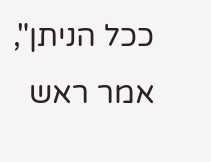ככל הניתן", אמר ראש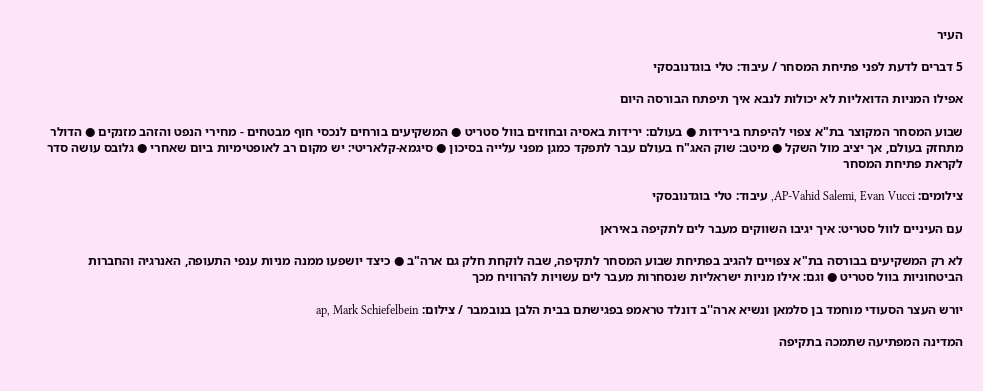העיר

5 דברים לדעת לפני פתיחת המסחר / עיבוד: טלי בוגדנובסקי

אפילו המניות הדואליות לא יכולות לנבא איך תיפתח הבורסה היום

שבוע המסחר המקוצר בת"א צפוי להיפתח בירידות ● בעולם: ירידות באסיה ובחוזים בוול סטריט ● המשקיעים בורחים לנכסי חוף מבטחים - מחירי הנפט והזהב מזנקים ● הדולר מתחזק בעולם, אך יציב מול השקל ● מיטב: שוק האג"ח בעולם עבר לתפקד כמגן מפני עלייה בסיכון ● סיגמא-קלאריטי: יש מקום רב לאופטימיות ביום שאחרי ● גלובס עושה סדר לקראת פתיחת המסחר

צילומים: AP-Vahid Salemi, Evan Vucci, עיבוד: טלי בוגדנובסקי

עם העיניים לוול סטריט: איך יגיבו השווקים מעבר לים לתקיפה באיראן

לא רק המשקיעים בבורסה בת"א צפויים להגיב בפתיחת שבוע המסחר לתקיפה, שבה לוקחת חלק גם ארה"ב ● כיצד יושפעו ממנה מניות ענפי התעופה, האנרגיה והחברות הביטחוניות בוול סטריט ● וגם: אילו מניות ישראליות שנסחרות מעבר לים עשויות להרוויח מכך

יורש העצר הסעודי מוחמד בן סלמאן ונשיא ארה''ב דונלד טראמפ בפגישתם בבית הלבן בנובמבר / צילום: ap, Mark Schiefelbein

המדינה המפתיעה שתמכה בתקיפה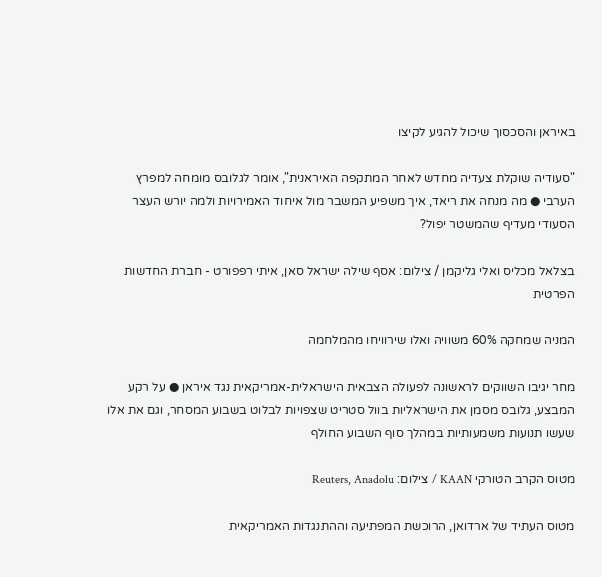באיראן והסכסוך שיכול להגיע לקיצו

"סעודיה שוקלת צעדיה מחדש לאחר המתקפה האיראנית", אומר לגלובס מומחה למפרץ הערבי ● מה מנחה את ריאד, איך משפיע המשבר מול איחוד האמירויות ולמה יורש העצר הסעודי מעדיף שהמשטר יפול?

בצלאל מכליס ואלי גליקמן / צילום: אסף שילה ישראל סאן, איתי רפפורט - חברת החדשות הפרטית

המניה שמחקה 60% משוויה ואלו שירוויחו מהמלחמה

מחר יגיבו השווקים לראשונה לפעולה הצבאית הישראלית-אמריקאית נגד איראן ● על רקע המבצע, גלובס מסמן את הישראליות בוול סטריט שצפויות לבלוט בשבוע המסחר, וגם את אלו שעשו תנועות משמעותיות במהלך סוף השבוע החולף

מטוס הקרב הטורקי KAAN / צילום: Reuters, Anadolu

מטוס העתיד של ארדואן, הרוכשת המפתיעה וההתנגדות האמריקאית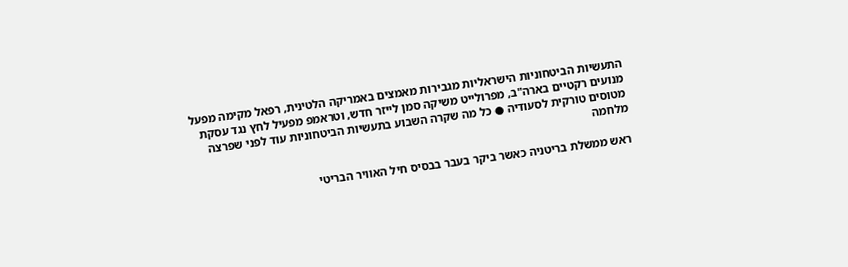התעשיות הביטחוניות הישראליות מגבירות מאמצים באמריקה הלטינית, רפאל מקימה מפעל מנועים רקטיים בארה"ב, מפרולייט משיקה סמן לייזר חדש, וטראמפ מפעיל לחץ נגד עסקת מטוסים טורקית לסעודיה ● כל מה שקרה השבוע בתעשיות הביטחוניות עוד לפני שפרצה מלחמה

ראש ממשלת בריטניה כאשר ביקר בעבר בבסיס חיל האוויר הבריטי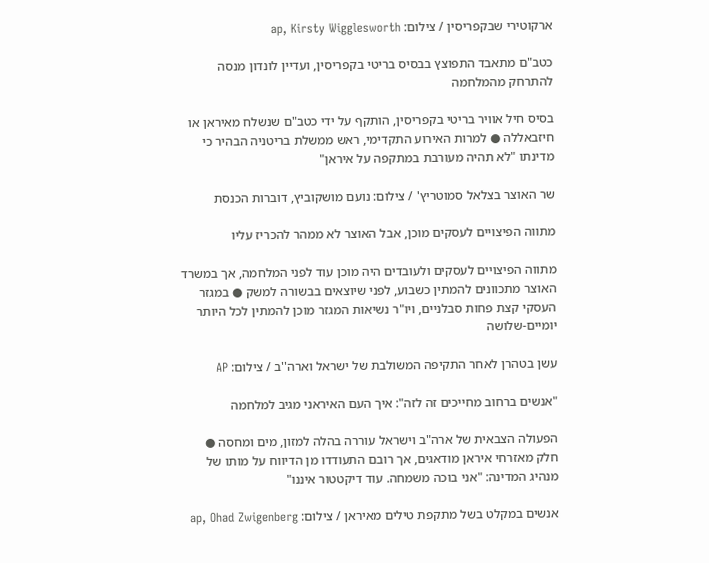ארקוטירי שבקפריסין / צילום: ap, Kirsty Wigglesworth

כטב"ם מתאבד התפוצץ בבסיס בריטי בקפריסין, ועדיין לונדון מנסה להתרחק מהמלחמה

בסיס חיל אוויר בריטי בקפריסין, הותקף על ידי כטב"ם שנשלח מאיראן או חיזבאללה ● למרות האירוע התקדימי, ראש ממשלת בריטניה הבהיר כי מדינתו "לא תהיה מעורבת במתקפה על איראן"

שר האוצר בצלאל סמוטריץ' / צילום: נועם מושקוביץ, דוברות הכנסת

מתווה הפיצויים לעסקים מוכן, אבל האוצר לא ממהר להכריז עליו

מתווה הפיצויים לעסקים ולעובדים היה מוכן עוד לפני המלחמה, אך במשרד האוצר מתכוונים להמתין כשבוע, לפני שיוצאים בבשורה למשק ● במגזר העסקי קצת פחות סבלניים, ויו"ר נשיאות המגזר מוכן להמתין לכל היותר יומיים-שלושה

עשן בטהרן לאחר התקיפה המשולבת של ישראל וארה''ב / צילום: AP

"אנשים ברחוב מחייכים זה לזה": איך העם האיראני מגיב למלחמה

הפעולה הצבאית של ארה"ב וישראל עוררה בהלה למזון, מים ומחסה ● חלק מאזרחי איראן מודאגים, אך רובם התעודדו מן הדיווח על מותו של מנהיג המדינה: "אני בוכה משמחה. עוד דיקטטור איננו"

אנשים במקלט בשל מתקפת טילים מאיראן / צילום: ap, Ohad Zwigenberg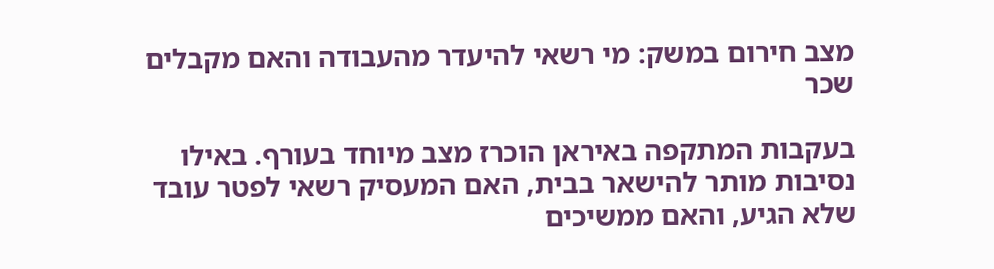מצב חירום במשק: מי רשאי להיעדר מהעבודה והאם מקבלים שכר

בעקבות המתקפה באיראן הוכרז מצב מיוחד בעורף. באילו נסיבות מותר להישאר בבית, האם המעסיק רשאי לפטר עובד שלא הגיע, והאם ממשיכים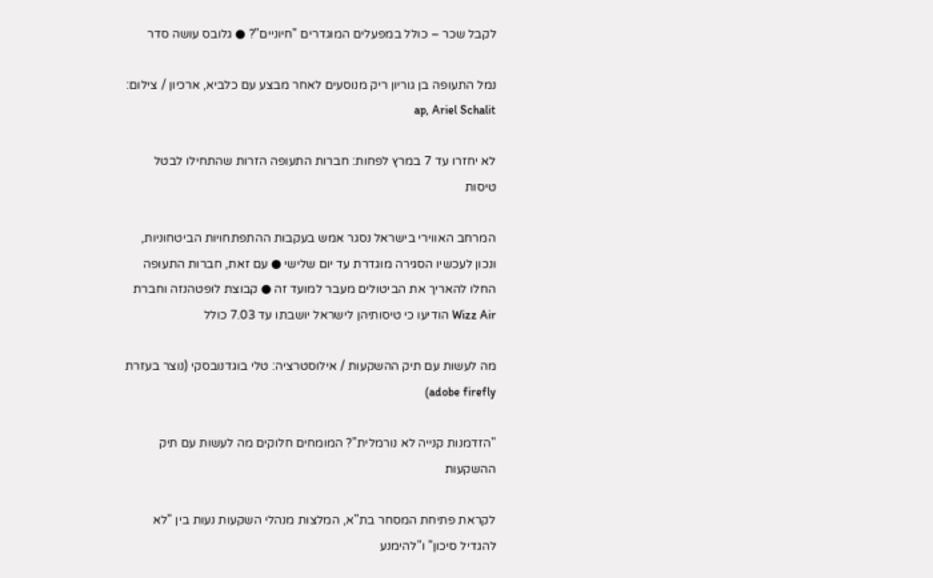לקבל שכר – כולל במפעלים המוגדרים "חיוניים"? ● גלובס עושה סדר

נמל התעופה בן גוריון ריק מנוסעים לאחר מבצע עם כלביא, ארכיון / צילום: ap, Ariel Schalit

לא יחזרו עד 7 במרץ לפחות: חברות התעופה הזרות שהתחילו לבטל טיסות

המרחב האווירי בישראל נסגר אמש בעקבות ההתפתחויות הביטחוניות, ונכון לעכשיו הסגירה מוגדרת עד יום שלישי ● עם זאת, חברות התעופה החלו להאריך את הביטולים מעבר למועד זה ● קבוצת לופטהנזה וחברת Wizz Air הודיעו כי טיסותיהן לישראל יושבתו עד 7.03 כולל

מה לעשות עם תיק ההשקעות / אילוסטרציה: טלי בוגדנובסקי (נוצר בעזרת adobe firefly)

"הזדמנות קנייה לא נורמלית"? המומחים חלוקים מה לעשות עם תיק ההשקעות

לקראת פתיחת המסחר בת"א, המלצות מנהלי השקעות נעות בין "לא להגדיל סיכון" ו"להימנע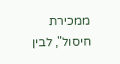ממכירת חיסול", לבין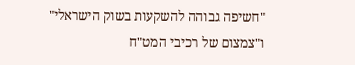"חשיפה גבוהה להשקעות בשוק הישראלי" ו"צמצום של רכיבי המט"ח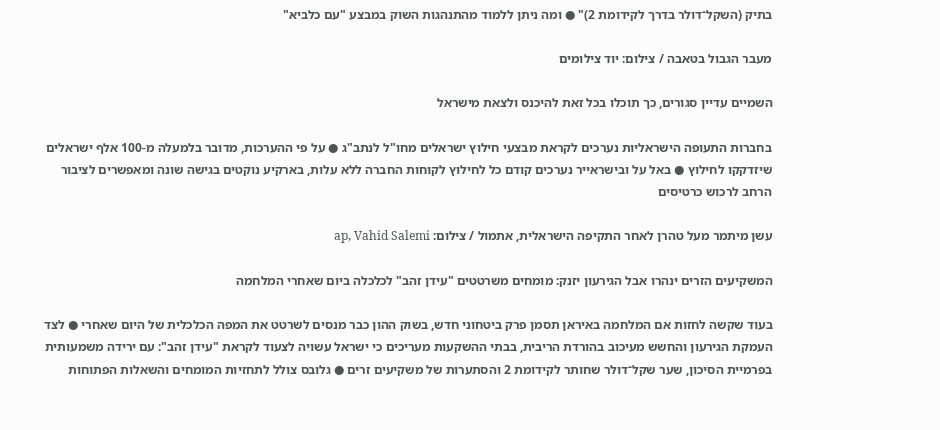בתיק (השקל־דולר בדרך לקידומת 2)" ● ומה ניתן ללמוד מהתנהגות השוק במבצע "עם כלביא"

מעבר הגבול בטאבה / צילום: יוד צילומים

השמיים עדיין סגורים, כך תוכלו בכל זאת להיכנס ולצאת מישראל

בחברות התעופה הישראליות נערכים לקראת מבצעי חילוץ ישראלים מחו"ל לנתב"ג ● על פי ההערכות, מדובר בלמעלה מ-100 אלף ישראלים שיזדקקו לחילוץ ● באל על ובישראייר נערכים קודם כל לחילוץ לקוחות החברה ללא עלות, בארקיע נוקטים בגישה שונה ומאפשרים לציבור הרחב לרכוש כרטיסים

עשן מיתמר מעל טהרן לאחר התקיפה הישראלית, אתמול / צילום: ap, Vahid Salemi

המשקיעים הזרים ינהרו אבל הגירעון יזנק: מומחים משרטטים "עידן זהב" לכלכלה ביום שאחרי המלחמה

בעוד שקשה לחזות אם המלחמה באיראן תסמן פרק ביטחוני חדש, בשוק ההון כבר מנסים לשרטט את המפה הכלכלית של היום שאחרי ● לצד העמקת הגירעון והחשש מעיכוב בהורדת הריבית, בבתי ההשקעות מעריכים כי ישראל עשויה לצעוד לקראת "עידן זהב": עם ירידה משמעותית בפרמיית הסיכון, שער שקל־דולר שחותר לקידומת 2 והסתערות של משקיעים זרים ● גלובס צולל לתחזיות המומחים והשאלות הפתוחות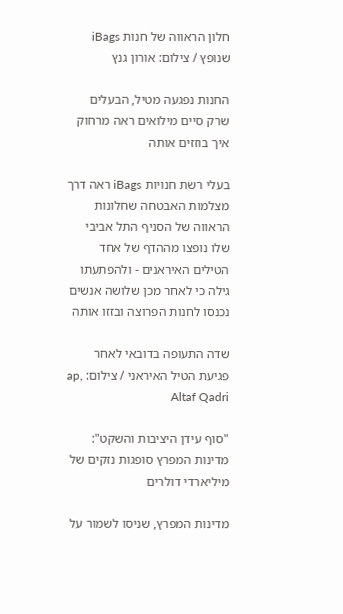חלון הראווה של חנות iBags שנופץ / צילום: אורון גנץ

החנות נפגעה מטיל, הבעלים שרק סיים מילואים ראה מרחוק איך בוזזים אותה

בעלי רשת חנויות iBags ראה דרך מצלמות האבטחה שחלונות הראווה של הסניף התל אביבי שלו נופצו מההדף של אחד הטילים האיראנים - ולהפתעתו גילה כי לאחר מכן שלושה אנשים נכנסו לחנות הפרוצה ובזזו אותה

שדה התעופה בדובאי לאחר פגיעת הטיל האיראני / צילום: ap, Altaf Qadri

"סוף עידן היציבות והשקט": מדינות המפרץ סופגות נזקים של מיליארדי דולרים

מדינות המפרץ, שניסו לשמור על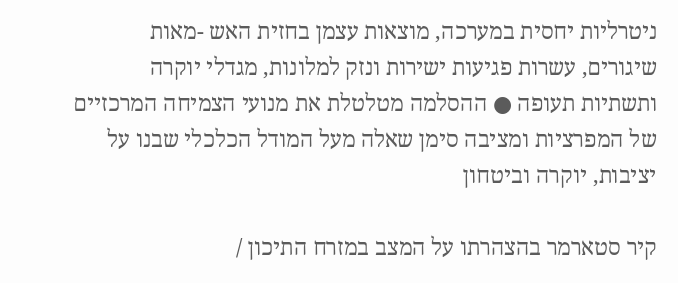ניטרליות יחסית במערכה, מוצאות עצמן בחזית האש -מאות שיגורים, עשרות פגיעות ישירות ונזק למלונות, מגדלי יוקרה ותשתיות תעופה ● ההסלמה מטלטלת את מנועי הצמיחה המרכזיים של המפרציות ומציבה סימן שאלה מעל המודל הכלכלי שבנו על יציבות, יוקרה וביטחון

קיר סטארמר בהצהרתו על המצב במזרח התיכון /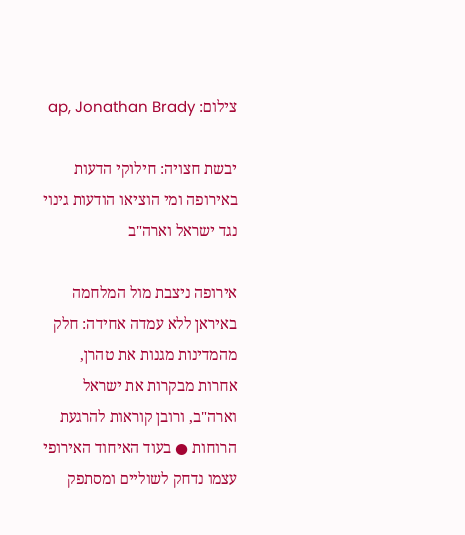צילום: ap, Jonathan Brady

יבשת חצויה: חילוקי הדעות באירופה ומי הוציאו הודעות גינוי נגד ישראל וארה"ב

אירופה ניצבת מול המלחמה באיראן ללא עמדה אחידה: חלק מהמדינות מגנות את טהרן, אחרות מבקרות את ישראל וארה"ב, ורובן קוראות להרגעת הרוחות ● בעוד האיחוד האירופי עצמו נדחק לשוליים ומסתפק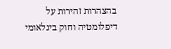בהצהרות זהירות על דיפלומטיה וחוק בינלאומי